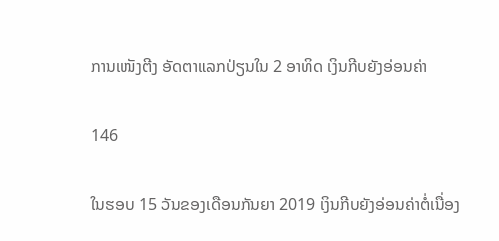ການເໜັງຕີງ ອັດຕາແລກປ່ຽນໃນ 2 ອາທິດ ເງິນກີບຍັງອ່ອນຄ່າ

146

ໃນຮອບ 15 ວັນຂອງເດືອນກັນຍາ 2019 ເງິນກີບຍັງອ່ອນຄ່າຕໍ່ເນື່ອງ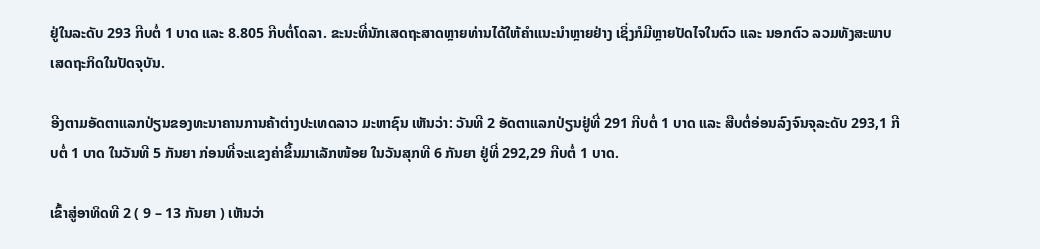ຢູ່ໃນລະດັບ 293 ກີບຕໍ່ 1 ບາດ ແລະ 8.805 ກີບຕໍ່ໂດລາ. ຂະນະທີ່ນັກເສດຖະສາດຫຼາຍທ່ານໄດ້ໃຫ້ຄໍາແນະນຳຫຼາຍຢ່າງ ເຊິ່ງກໍມີຫຼາຍປັດໄຈໃນຕົວ ແລະ ນອກຕົວ ລວມທັງສະພາບເສດຖະກິດໃນປັດຈຸບັນ.

ອີງຕາມອັດຕາແລກປ່ຽນຂອງທະນາຄານການຄ້າຕ່າງປະເທດລາວ ມະຫາຊົນ ເຫັນວ່າ: ວັນທີ 2 ອັດຕາແລກປ່ຽນຢູ່ທີ່ 291 ກີບຕໍ່ 1 ບາດ ແລະ ສືບຕໍ່ອ່ອນລົງຈົນຈຸລະດັບ 293,1 ກີບຕໍ່ 1 ບາດ ໃນວັນທີ 5 ກັນຍາ ກ່ອນທີ່ຈະແຂງຄ່າຂຶ້ນມາເລັກໜ້ອຍ ໃນວັນສຸກທີ 6 ກັນຍາ ຢູ່ທີ່ 292,29 ກີບຕໍ່ 1 ບາດ.

ເຂົ້າສູ່ອາທິດທີ 2 ( 9 – 13 ກັນຍາ ) ເຫັນວ່າ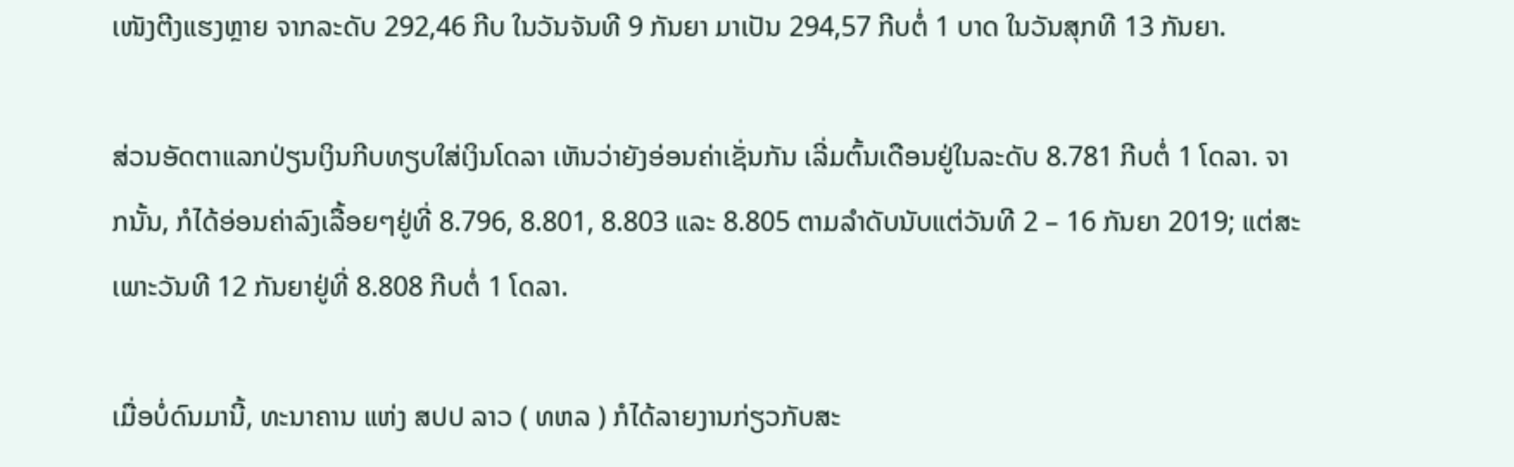ເໜັງຕີງແຮງຫຼາຍ ຈາກລະດັບ 292,46 ກີບ ໃນວັນຈັນທີ 9 ກັນຍາ ມາເປັນ 294,57 ກີບຕໍ່ 1 ບາດ ໃນວັນສຸກທີ 13 ກັນຍາ.

ສ່ວນອັດຕາແລກປ່ຽນເງິນກີບທຽບໃສ່ເງິນໂດລາ ເຫັນວ່າຍັງອ່ອນຄ່າເຊັ່ນກັນ ເລີ່ມຕົ້ນເດືອນຢູ່ໃນລະດັບ 8.781 ກີບຕໍ່ 1 ໂດລາ. ຈາກນັ້ນ, ກໍໄດ້ອ່ອນຄ່າລົງເລື້ອຍໆຢູ່ທີ່ 8.796, 8.801, 8.803 ແລະ 8.805 ຕາມລໍາດັບນັບແຕ່ວັນທີ 2 – 16 ກັນຍາ 2019; ແຕ່ສະເພາະວັນທີ 12 ກັນຍາຢູ່ທີ່ 8.808 ກີບຕໍ່ 1 ໂດລາ.

ເມື່ອບໍ່ດົນມານີ້, ທະນາຄານ ແຫ່ງ ສປປ ລາວ ( ທຫລ ) ກໍໄດ້ລາຍງານກ່ຽວກັບສະ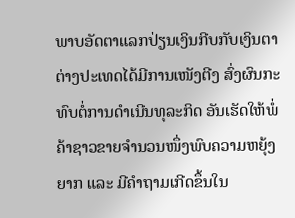ພາບອັດຕາແລກປ່ຽນເງິນກີບກັບເງິນຕາຕ່າງປະເທດໄດ້ມີການເໜັງຕີງ ສົ່ງຜົນກະທົບຕໍ່ການດໍາເນີນທຸລະກິດ ອັນເຮັດໃຫ້ພໍ່ຄ້າຊາວຂາຍຈໍານວນໜຶ່ງພົບຄວາມຫຍຸ້ງຍາກ ແລະ ມີຄໍາຖາມເກີດຂຶ້ນໃນ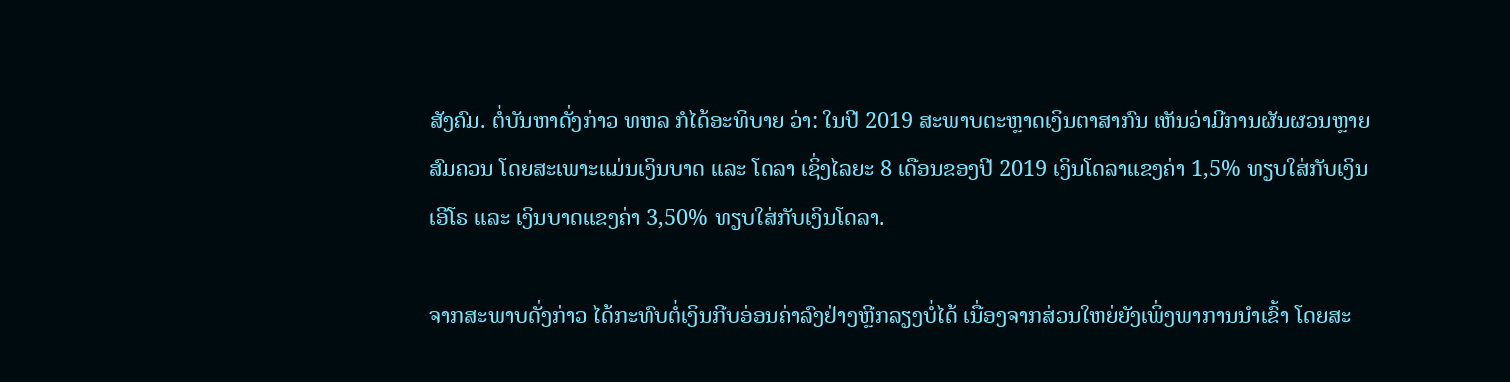ສັງຄົມ. ຕໍ່ບັນຫາດັ່ງກ່າວ ທຫລ ກໍໄດ້ອະທິບາຍ ວ່າ: ໃນປີ 2019 ສະພາບຕະຫຼາດເງິນຕາສາກົນ ເຫັນວ່າມີການຜັນຜວນຫຼາຍສົມຄວນ ໂດຍສະເພາະແມ່ນເງິນບາດ ແລະ ໂດລາ ເຊິ່ງໄລຍະ 8 ເດືອນຂອງປີ 2019 ເງິນໂດລາແຂງຄ່າ 1,5% ທຽບໃສ່ກັບເງິນເອີໂຣ ແລະ ເງິນບາດແຂງຄ່າ 3,50% ທຽບໃສ່ກັບເງິນໂດລາ.

ຈາກສະພາບດັ່ງກ່າວ ໄດ້ກະທົບຕໍ່ເງິນກີບອ່ອນຄ່າລົງຢ່າງຫຼີກລຽງບໍ່ໄດ້ ເນື່ອງຈາກສ່ວນໃຫຍ່ຍັງເພິ່ງພາການນໍາເຂົ້າ ໂດຍສະ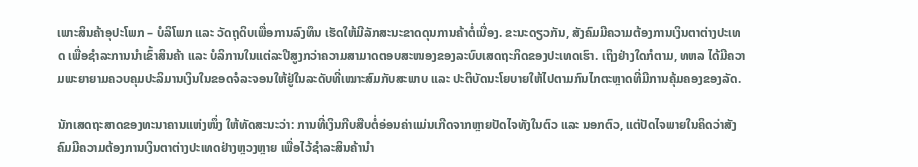ເພາະສິນຄ້າອຸປະໂພກ – ບໍລິໂພກ ແລະ ວັດຖຸດິບເພື່ອການລົງທຶນ ເຮັດໃຫ້ມີລັກສະນະຂາດດຸນການຄ້າຕໍ່ເນື່ອງ. ຂະນະດຽວກັນ, ສັງຄົມມີຄວາມຕ້ອງການເງິນຕາຕ່າງປະເທດ ເພື່ອຊໍາລະການນໍາເຂົ້າສິນຄ້າ ແລະ ບໍລິການໃນແຕ່ລະປີສູງກວ່າຄວາມສາມາດຕອບສະໜອງຂອງລະບົບເສດຖະກິດຂອງປະເທດເຮົາ. ເຖິງຢ່າງໃດກໍຕາມ, ທຫລ ໄດ້ມີຄວາມພະຍາຍາມຄວບຄຸມປະລິມານເງິນໃນຂອດຈໍລະຈອນໃຫ້ຢູ່ໃນລະດັບທີ່ເໝາະສົມກັບສະພາບ ແລະ ປະຕິບັດນະໂຍບາຍໃຫ້ໄປຕາມກົນໄກຕະຫຼາດທີ່ມີການຄຸ້ມຄອງຂອງລັດ.

ນັກເສດຖະສາດຂອງທະນາຄານແຫ່ງໜຶ່ງ ໃຫ້ທັດສະນະວ່າ: ການທີ່ເງິນກີບສືບຕໍ່ອ່ອນຄ່າແມ່ນເກີດຈາກຫຼາຍປັດໄຈທັງໃນຕົວ ແລະ ນອກຕົວ, ແຕ່ປັດໄຈພາຍໃນຄິດວ່າສັງຄົມມີຄວາມຕ້ອງການເງິນຕາຕ່າງປະເທດຢ່າງຫຼວງຫຼາຍ ເພື່ອໄວ້ຊໍາລະສິນຄ້ານໍາ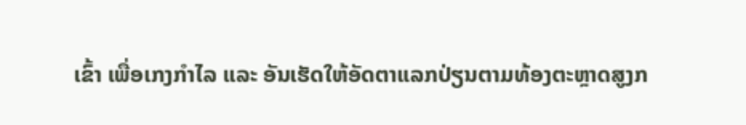ເຂົ້າ ເພື່ອເກງກໍາໄລ ແລະ ອັນເຮັດໃຫ້ອັດຕາແລກປ່ຽນຕາມທ້ອງຕະຫຼາດສູງກ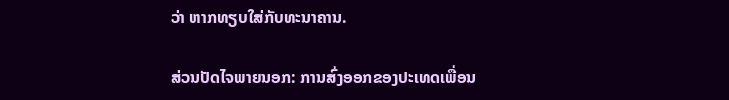ວ່າ ຫາກທຽບໃສ່ກັບທະນາຄານ.

ສ່ວນປັດໄຈພາຍນອກ: ການສົ່ງອອກຂອງປະເທດເພື່ອນ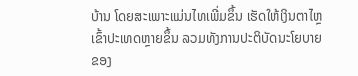ບ້ານ ໂດຍສະເພາະແມ່ນໄທເພີ່ມຂຶ້ນ ເຮັດໃຫ້ເງິນຕາໄຫຼເຂົ້າປະເທດຫຼາຍຂຶ້ນ ລວມທັງການປະຕິບັດນະໂຍບາຍຂອງ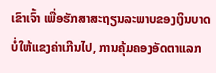ເຂົາເຈົ້າ ເພື່ອຮັກສາສະຖຽນລະພາບຂອງເງິນບາດບໍ່ໃຫ້ແຂງຄ່າເກີນໄປ, ການຄຸ້ມຄອງອັດຕາແລກ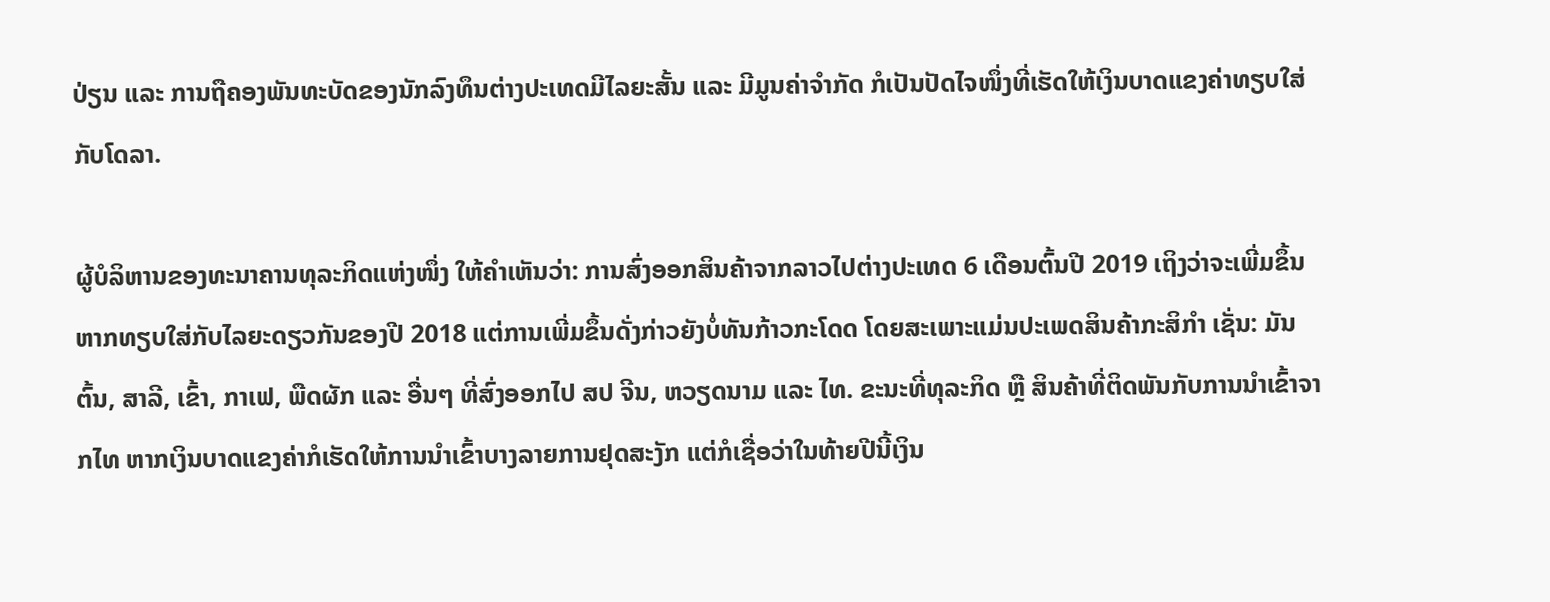ປ່ຽນ ແລະ ການຖືຄອງພັນທະບັດຂອງນັກລົງທຶນຕ່າງປະເທດມີໄລຍະສັ້ນ ແລະ ມີມູນຄ່າຈໍາກັດ ກໍເປັນປັດໄຈໜຶ່ງທີ່ເຮັດໃຫ້ເງິນບາດແຂງຄ່າທຽບໃສ່ກັບໂດລາ.

ຜູ້ບໍລິຫານຂອງທະນາຄານທຸລະກິດແຫ່ງໜຶ່ງ ໃຫ້ຄໍາເຫັນວ່າ: ການສົ່ງອອກສິນຄ້າຈາກລາວໄປຕ່າງປະເທດ 6 ເດືອນຕົ້ນປີ 2019 ເຖິງວ່າຈະເພີ່ມຂຶ້ນ ຫາກທຽບໃສ່ກັບໄລຍະດຽວກັນຂອງປີ 2018 ແຕ່ການເພີ່ມຂຶ້ນດັ່ງກ່າວຍັງບໍ່ທັນກ້າວກະໂດດ ໂດຍສະເພາະແມ່ນປະເພດສິນຄ້າກະສິກຳ ເຊັ່ນ: ມັນຕົ້ນ, ສາລີ, ເຂົ້າ, ກາເຟ, ພືດຜັກ ແລະ ອື່ນໆ ທີ່ສົ່ງອອກໄປ ສປ ຈີນ, ຫວຽດນາມ ແລະ ໄທ. ຂະນະທີ່ທຸລະກິດ ຫຼື ສິນຄ້າທີ່ຕິດພັນກັບການນໍາເຂົ້າຈາກໄທ ຫາກເງິນບາດແຂງຄ່າກໍເຮັດໃຫ້ການນໍາເຂົ້າບາງລາຍການຢຸດສະງັກ ແຕ່ກໍເຊື່ອວ່າໃນທ້າຍປີນີ້ເງິນ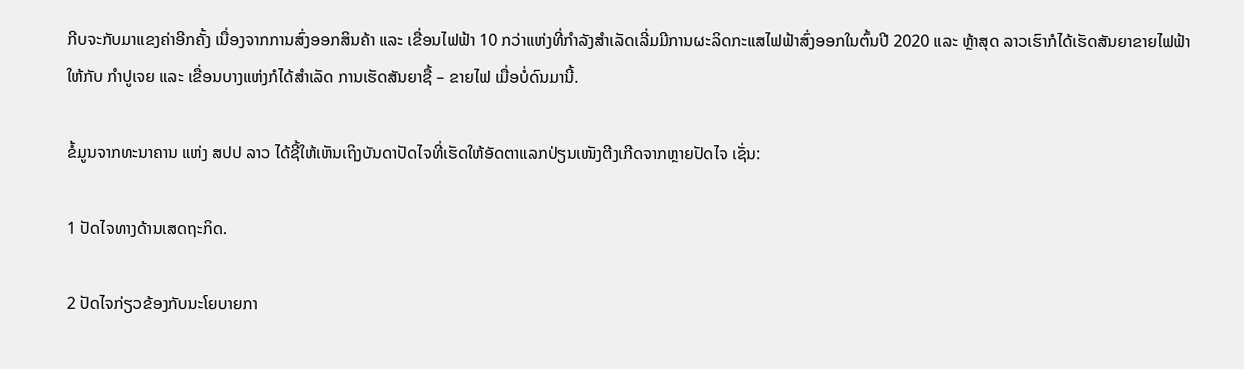ກີບຈະກັບມາແຂງຄ່າອີກຄັ້ງ ເນື່ອງຈາກການສົ່ງອອກສິນຄ້າ ແລະ ເຂື່ອນໄຟຟ້າ 10 ກວ່າແຫ່ງທີ່ກໍາລັງສໍາເລັດເລີ່ມມີການຜະລິດກະແສໄຟຟ້າສົ່ງອອກໃນຕົ້ນປີ 2020 ແລະ ຫຼ້າສຸດ ລາວເຮົາກໍໄດ້ເຮັດສັນຍາຂາຍໄຟຟ້າໃຫ້ກັບ ກໍາປູເຈຍ ແລະ ເຂື່ອນບາງແຫ່ງກໍໄດ້ສໍາເລັດ ການເຮັດສັນຍາຊື້ – ຂາຍໄຟ ເມື່ອບໍ່ດົນມານີ້.

ຂໍ້ມູນຈາກທະນາຄານ ແຫ່ງ ສປປ ລາວ ໄດ້ຊີ້ໃຫ້ເຫັນເຖິງບັນດາປັດໄຈທີ່ເຮັດໃຫ້ອັດຕາແລກປ່ຽນເໜັງຕີງເກີດຈາກຫຼາຍປັດໄຈ ເຊັ່ນ:

1 ປັດໄຈທາງດ້ານເສດຖະກິດ.

2 ປັດໄຈກ່ຽວຂ້ອງກັບນະໂຍບາຍກາ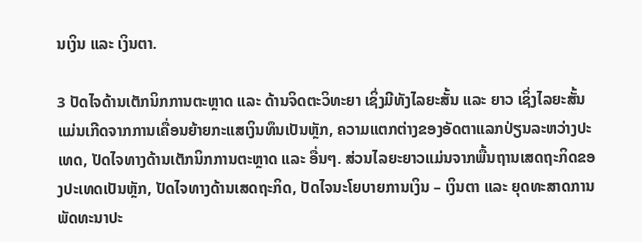ນເງິນ ແລະ ເງິນຕາ.

3 ປັດໄຈດ້ານເຕັກນິກການຕະຫຼາດ ແລະ ດ້ານຈິດຕະວິທະຍາ ເຊິ່ງມີທັງໄລຍະສັ້ນ ແລະ ຍາວ ເຊິ່ງໄລຍະສັ້ນແມ່ນເກີດຈາກການເຄື່ອນຍ້າຍກະແສເງິນທຶນເປັນຫຼັກ, ຄວາມແຕກຕ່າງຂອງອັດຕາແລກປ່ຽນລະຫວ່າງປະເທດ, ປັດໄຈທາງດ້ານເຕັກນິກການຕະຫຼາດ ແລະ ອື່ນໆ. ສ່ວນໄລຍະຍາວແມ່ນຈາກພື້ນຖານເສດຖະກິດຂອງປະເທດເປັນຫຼັກ, ປັດໄຈທາງດ້ານເສດຖະກິດ, ປັດໄຈນະໂຍບາຍການເງິນ – ເງິນຕາ ແລະ ຍຸດທະສາດການພັດທະນາປະ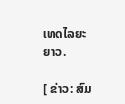ເທດໄລຍະຍາວ.

[ ຂ່າວ: ສົມ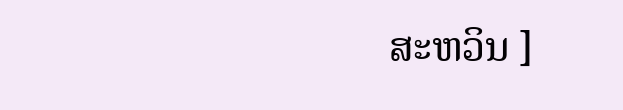ສະຫວິນ ]